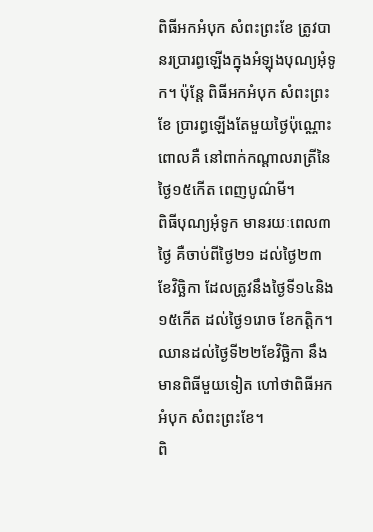ពិធីអកអំបុក សំពះព្រះខែ ត្រូវបានរប្រារព្ធឡើងក្នុងអំឡុងបុណ្យអុំទូក។ ប៉ុន្តែ ពិធីអកអំបុក សំពះព្រះខែ ប្រារព្ធឡើងតែមួយថ្ងៃប៉ុណ្ណោះ ពោលគឺ នៅពាក់កណ្តាលរាត្រីនៃថ្ងៃ១៥កើត ពេញបូណ៌មី។
ពិធីបុណ្យអុំទូក មានរយៈពេល៣ថ្ងៃ គឺចាប់ពីថ្ងៃ២១ ដល់ថ្ងៃ២៣ ខែវិច្ឆិកា ដែលត្រូវនឹងថ្ងៃទី១៤និង១៥កើត ដល់ថ្ងៃ១រោច ខែកត្តិក។ ឈានដល់ថ្ងៃទី២២ខែវិច្ឆិកា នឹងមានពិធីមួយទៀត ហៅថាពិធីអកអំបុក សំពះព្រះខែ។
ពិ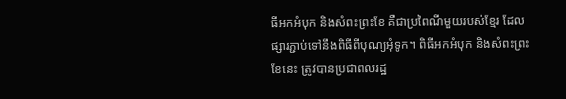ធីអកអំបុក និងសំពះព្រះខែ គឺជាប្រពៃណីមួយរបស់ខ្មែរ ដែលផ្សារភ្ជាប់ទៅនឹងពិធីពីបុណ្យអុំទូក។ ពិធីអកអំបុក និងសំពះព្រះខែនេះ ត្រូវបានប្រជាពលរដ្ឋ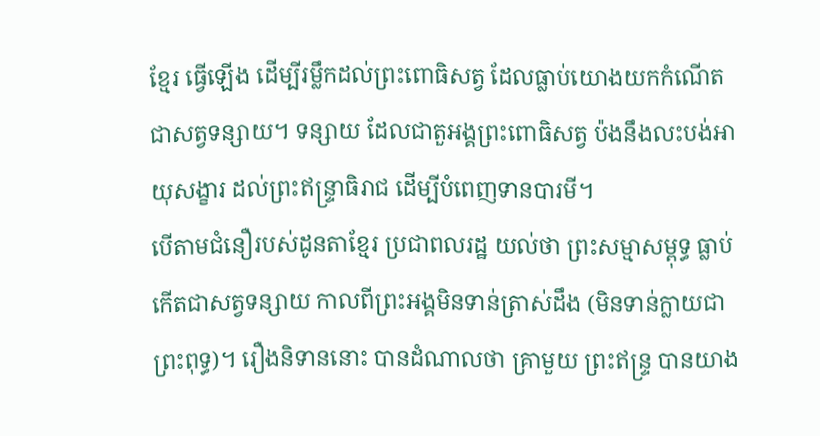ខ្មែរ ធ្វើឡើង ដើម្បីរម្លឹកដល់ព្រះពោធិសត្វ ដែលធ្លាប់យោងយកកំណើតជាសត្វទន្សាយ។ ទន្សាយ ដែលជាតួអង្គព្រះពោធិសត្វ ប៉ងនឹងលះបង់អាយុសង្ខារ ដល់ព្រះឥន្ទ្រាធិរាជ ដើម្បីបំពេញទានបារមី។
បើតាមជំនឿរបស់ដូនតាខ្មែរ ប្រជាពលរដ្ឋ យល់ថា ព្រះសម្មាសម្ពុទ្ធ ធ្លាប់កើតជាសត្វទន្សាយ កាលពីព្រះអង្គមិនទាន់ត្រាស់ដឹង (មិនទាន់ក្លាយជាព្រះពុទ្ធ)។ រឿងនិទាននោះ បានដំណាលថា គ្រាមួយ ព្រះឥន្ទ្រ បានយាង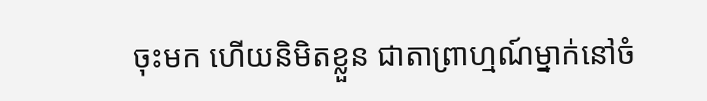ចុះមក ហើយនិមិតខ្លួន ជាតាព្រាហ្មណ៍ម្នាក់នៅចំ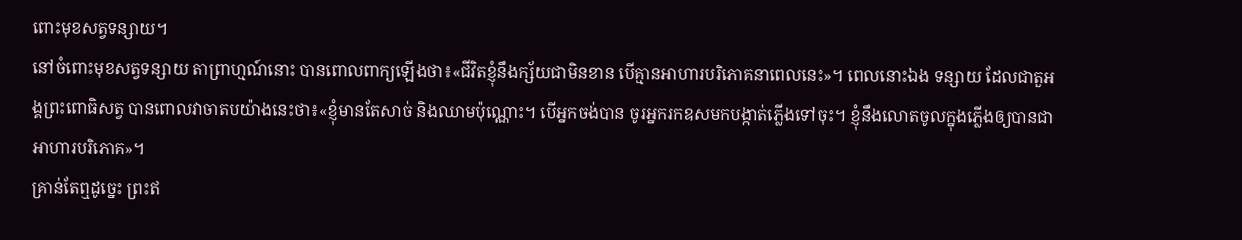ពោះមុខសត្វទន្សាយ។
នៅចំពោះមុខសត្វទន្សាយ តាព្រាហ្មណ៍នោះ បានពោលពាក្យឡើងថា៖«ជីវិតខ្ញុំនឹងក្ស័យជាមិនខាន បើគ្មានអាហារបរិភោគនាពេលនេះ»។ ពេលនោះឯង ទន្សាយ ដែលជាតួអង្គព្រះពោធិសត្វ បានពោលវាចាតបយ៉ាងនេះថា៖«ខ្ញុំមានតែសាច់ និងឈាមប៉ុណ្ណោះ។ បើអ្នកចង់បាន ចូរអ្នករកឧសមកបង្កាត់ភ្លើងទៅចុះ។ ខ្ញុំនឹងលោតចូលក្នុងភ្លើងឲ្យបានជាអាហារបរិភោគ»។
គ្រាន់តែឮដូច្នេះ ព្រះឥ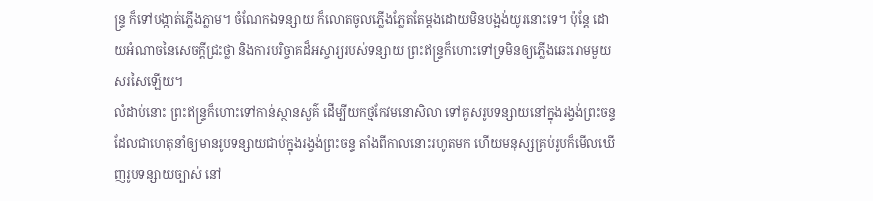ន្ទ្រ ក៏ទៅបង្កាត់ភ្លើងភ្លាម។ ចំណែកឯទន្សាយ ក៏លោតចូលភ្លើងភ្លែតតែម្តងដោយមិនបង្អង់យូរនោះទេ។ ប៉ុន្តែ ដោយអំណាចនៃសេចក្ដីជ្រះថ្លា និងការបរិច្ចាគដ៏អស្ចារ្យរបស់ទន្សាយ ព្រះឥន្ទ្រក៏ហោះទៅទ្រមិនឲ្យភ្លើងឆេះរោមមួយសរសៃឡើយ។
លំដាប់នោះ ព្រះឥន្ទ្រក៏ហោះទៅកាន់ស្ថានសួគ៌ ដើម្បីយកថ្មកែវមនោសិលា ទៅគូសរូបទន្សាយនៅក្នុងរង្វង់ព្រះចន្ទ ដែលជាហេតុនាំឲ្យមានរូបទន្សាយជាប់ក្នុងរង្វង់ព្រះចន្ទ តាំងពីកាលនោះរហូតមក ហើយមនុស្សគ្រប់រូបក៏មើលឃើញរូបទន្សាយច្បាស់ នៅ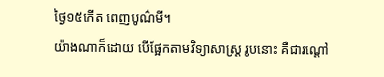ថ្ងៃ១៥កើត ពេញបូណ៌មី។
យ៉ាងណាក៏ដោយ បើផ្អែកតាមវិទ្យាសាស្ត្រ រូបនោះ គឺជារណ្តៅ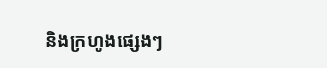និងក្រហូងផ្សេងៗ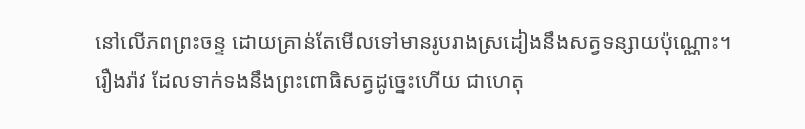នៅលើភពព្រះចន្ទ ដោយគ្រាន់តែមើលទៅមានរូបរាងស្រដៀងនឹងសត្វទន្សាយប៉ុណ្ណោះ។
រឿងរ៉ាវ ដែលទាក់ទងនឹងព្រះពោធិសត្វដូច្នេះហើយ ជាហេតុ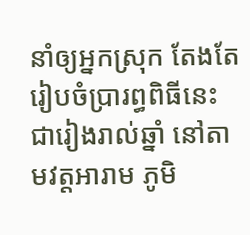នាំឲ្យអ្នកស្រុក តែងតែរៀបចំប្រារព្ធពិធីនេះជារៀងរាល់ឆ្នាំ នៅតាមវត្តអារាម ភូមិ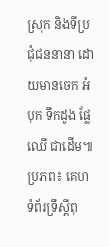ស្រុក និងទីប្រជុំជននានា ដោយមានចេក អំបុក ទឹកដូង ផ្លែឈើ ជាដើម៕
ប្រភព៖ គេហទំព័រទ្រឹស្តីពុ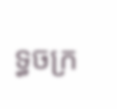ទ្ធចក្រ